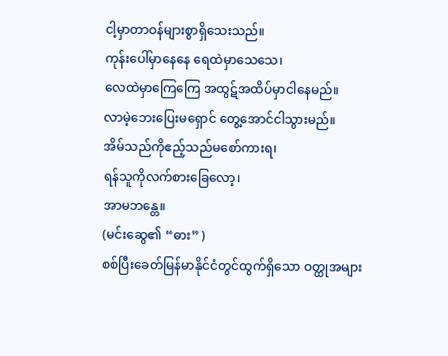ငါ့မှာတာဝန်များစွာရှိသေးသည်။
ကုန်းပေါ်မှာနေနေ ရေထဲမှာသေသေ၊
လေထဲမှာကြေကြေ အထွဋ်အထိပ်မှာငါနေမည်။
လာမဲ့ဘေးပြေးမရှောင် တွေ့အောင်ငါသွားမည်။
အိမ်သည်ကိုဧည့်သည်မစော်ကားရ၊
ရန်သူကိုလက်စားခြေလော့၊
အာမဘန္တေ။
(မင်းဆွေ၏ “ဓား” )
စစ်ပြီးခေတ်မြန်မာနိုင်ငံတွင်ထွက်ရှိသော ဝတ္ထုအများ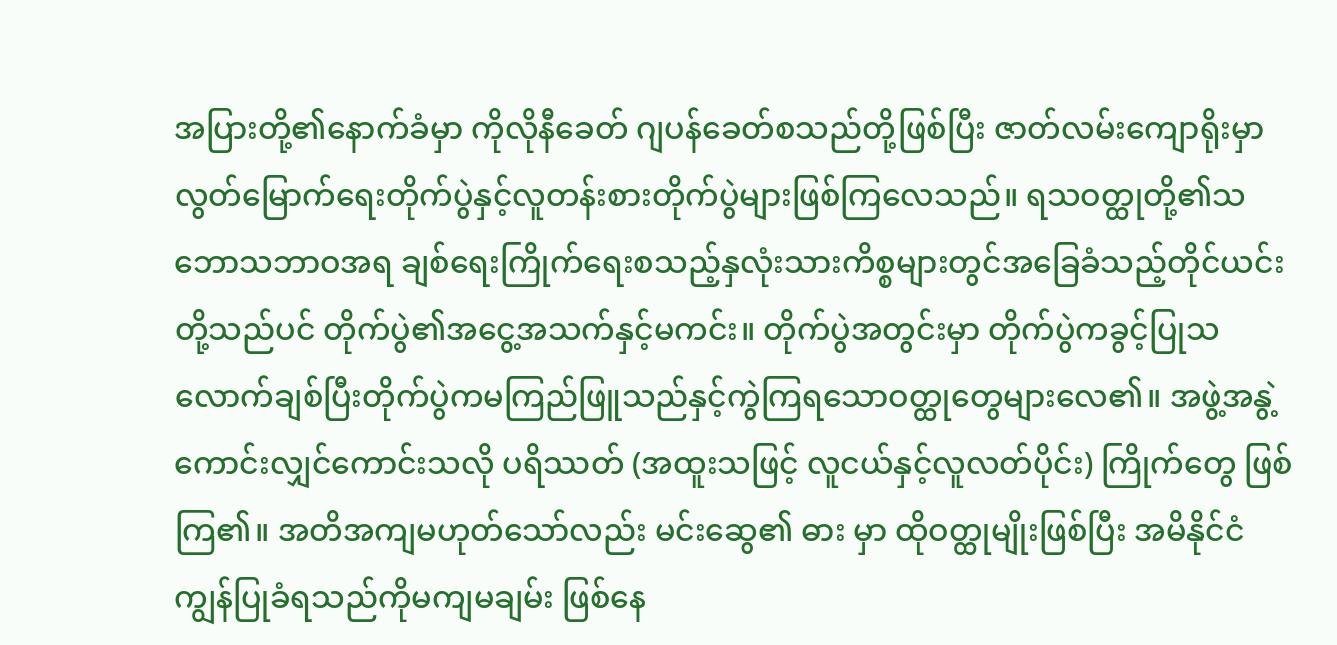အပြားတို့၏နောက်ခံမှာ ကိုလိုနီခေတ် ဂျပန်ခေတ်စသည်တို့ဖြစ်ပြီး ဇာတ်လမ်းကျောရိုးမှာ လွတ်မြောက်ရေးတိုက်ပွဲနှင့်လူတန်းစားတိုက်ပွဲများဖြစ်ကြလေသည်။ ရသဝတ္ထုတို့၏သဘောသဘာဝအရ ချစ်ရေးကြိုက်ရေးစသည့်နှလုံးသားကိစ္စများတွင်အခြေခံသည့်တိုင်ယင်းတို့သည်ပင် တိုက်ပွဲ၏အငွေ့အသက်နှင့်မကင်း။ တိုက်ပွဲအတွင်းမှာ တိုက်ပွဲကခွင့်ပြုသလောက်ချစ်ပြီးတိုက်ပွဲကမကြည်ဖြူသည်နှင့်ကွဲကြရသောဝတ္ထုတွေများလေ၏။ အဖွဲ့အနွဲ့ ကောင်းလျှင်ကောင်းသလို ပရိဿတ် (အထူးသဖြင့် လူငယ်နှင့်လူလတ်ပိုင်း) ကြိုက်တွေ ဖြစ်ကြ၏။ အတိအကျမဟုတ်သော်လည်း မင်းဆွေ၏ ဓား မှာ ထိုဝတ္ထုမျိုးဖြစ်ပြီး အမိနိုင်ငံကျွန်ပြုခံရသည်ကိုမကျမချမ်း ဖြစ်နေ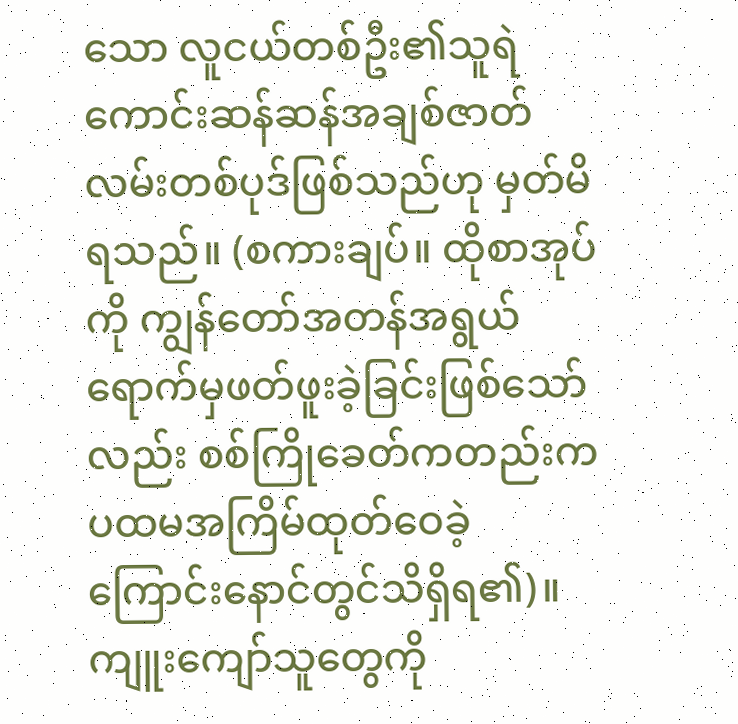သော လူငယ်တစ်ဦး၏သူရဲကောင်းဆန်ဆန်အချစ်ဇာတ်လမ်းတစ်ပုဒ်ဖြစ်သည်ဟု မှတ်မိရသည်။ (စကားချပ်။ ထိုစာအုပ်ကို ကျွန်တော်အတန်အရွယ်ရောက်မှဖတ်ဖူးခဲ့ခြင်းဖြစ်သော်လည်း စစ်ကြိုခေတ်ကတည်းက ပထမအကြိမ်ထုတ်ဝေခဲ့ကြောင်းနောင်တွင်သိရှိရ၏)။ ကျူးကျော်သူတွေကို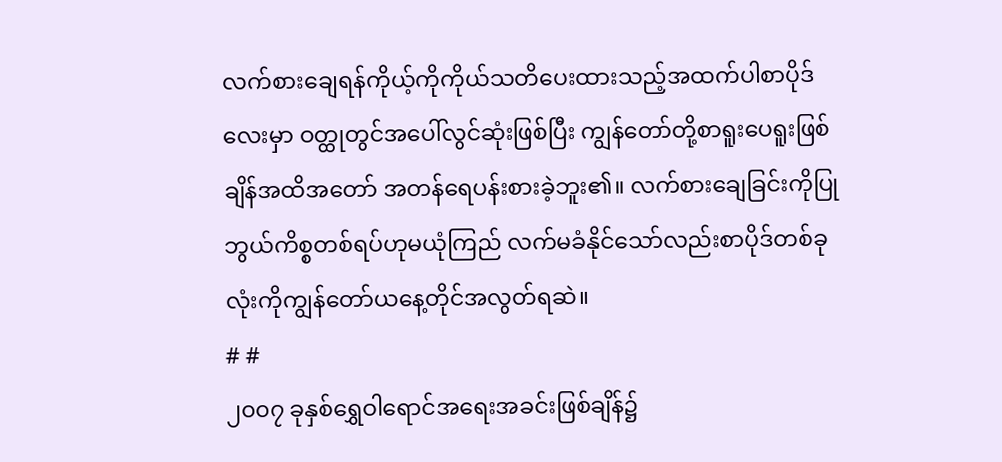လက်စားချေရန်ကိုယ့်ကိုကိုယ်သတိပေးထားသည့်အထက်ပါစာပိုဒ်လေးမှာ ဝတ္ထုတွင်အပေါ်လွင်ဆုံးဖြစ်ပြီး ကျွန်တော်တို့စာရူးပေရူးဖြစ်ချိန်အထိအတော် အတန်ရေပန်းစားခဲ့ဘူး၏။ လက်စားချေခြင်းကိုပြုဘွယ်ကိစ္စတစ်ရပ်ဟုမယုံကြည် လက်မခံနိုင်သော်လည်းစာပိုဒ်တစ်ခုလုံးကိုကျွန်တော်ယနေ့တိုင်အလွတ်ရဆဲ။
# #
၂၀၀၇ ခုနှစ်ရွှေဝါရောင်အရေးအခင်းဖြစ်ချိန်၌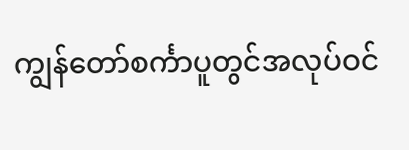ကျွန်တော်စင်္ကာပူတွင်အလုပ်ဝင်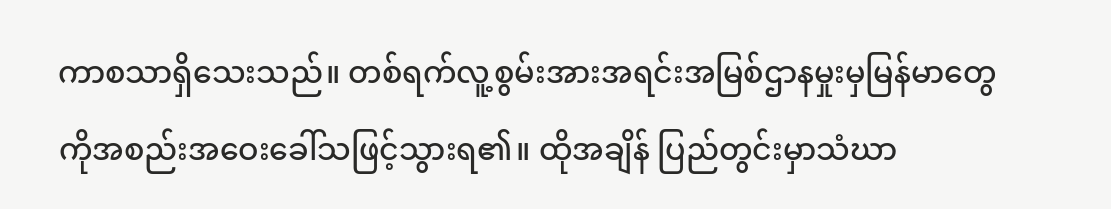ကာစသာရှိသေးသည်။ တစ်ရက်လူ့စွမ်းအားအရင်းအမြစ်ဌာနမှုးမှမြန်မာတွေကိုအစည်းအဝေးခေါ်သဖြင့်သွားရ၏။ ထိုအချိန် ပြည်တွင်းမှာသံဃာ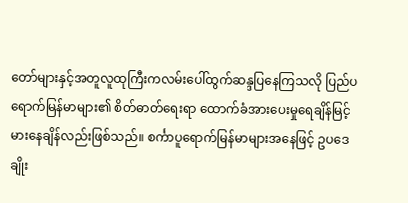တော်များနှင့်အတူလူထုကြီးကလမ်းပေါ်ထွက်ဆန္ဒပြနေကြသလို ပြည်ပရောက်မြန်မာများ၏ စိတ်ဓာတ်ရေးရာ ထောက်ခံအားပေးမှုရေချိန်မြင့်မားနေချိန်လည်းဖြစ်သည်။ စင်္ကာပူရောက်မြန်မာများအနေဖြင့် ဥပဒေချိုး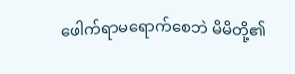ဖေါက်ရာမရောက်စေဘဲ မိမိတို့၏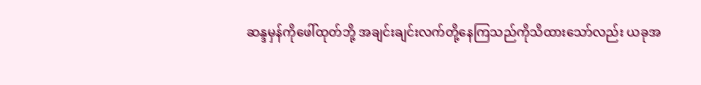ဆန္ဒမှန်ကိုဖေါ်ထုတ်ဘို့ အချင်းချင်းလက်တို့နေကြသည်ကိုသိထားသော်လည်း ယခုအ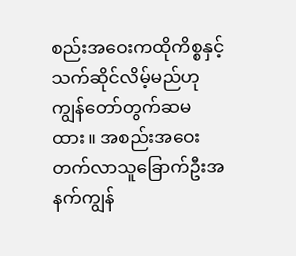စည်းအဝေးကထိုကိစ္စနှင့်သက်ဆိုင်လိမ့်မည်ဟု ကျွန်တော်တွက်ဆမထား။ အစည်းအဝေးတက်လာသူခြောက်ဦးအနက်ကျွန်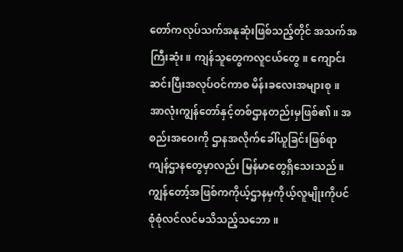တော်ကလုပ်သက်အနုဆုံးဖြစ်သည့်တိုင် အသက်အကြီးဆုံး။ ကျန်သူတွေကလူငယ်တွေ။ ကျောင်းဆင်းပြီးအလုပ်ဝင်ကာစ မိန်းခလေးအများစု။ အာလုံးကျွန်တော်နှင့်တစ်ဌာနတည်းမှဖြစ်၏။ အစည်းအဝေးကို ဌာနအလိုက်ခေါ်ယူခြင်းဖြစ်ရာ ကျန်ဌာနတွေမှာလည်း မြန်မာတွေရှိသေးသည်။ ကျွန်တော့်အဖြစ်ကကိုယ့်ဌာနမှကိုယ့်လူမျိုးကိုပင် စုံစုံလင်လင်မသိသည့်သဘော။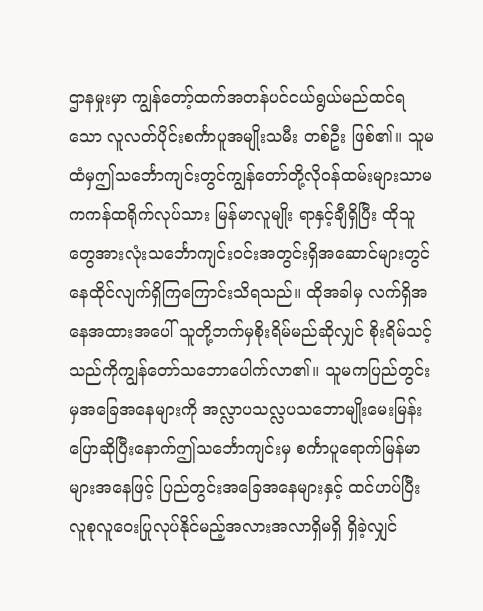ဌာနမှုးမှာ ကျွန်တော့်ထက်အတန်ပင်ငယ်ရွယ်မည်ထင်ရသော လူလတ်ပိုင်းစင်္ကာပူအမျိုးသမီး တစ်ဦး ဖြစ်၏။ သူမထံမှဤသင်္ဘောကျင်းတွင်ကျွန်တော်တို့လိုဝန်ထမ်းများသာမကကန်ထရိုက်လုပ်သား မြန်မာလူမျိုး ရာနှင့်ချီရှိပြီး ထိုသူတွေအားလုံးသင်္ဘောကျင်းဝင်းအတွင်းရှိအဆောင်များတွင်နေထိုင်လျက်ရှိကြကြောင်းသိရသည်။ ထိုအခါမှ လက်ရှိအနေအထားအပေါ် သူတို့ဘက်မှစိုးရိမ်မည်ဆိုလျှင် စိုးရိမ်သင့်သည်ကိုကျွန်တော်သဘောပေါက်လာ၏။ သူမကပြည်တွင်းမှအခြေအနေများကို အလ္လာပသလ္လပသဘောမျိုးမေးမြန်းပြောဆိုပြီးနောက်ဤသင်္ဘောကျင်းမှ စင်္ကာပူရောက်မြန်မာများအနေဖြင့် ပြည်တွင်းအခြေအနေများနှင့် ထင်ဟပ်ပြီးလူစုလူဝေးပြုလုပ်နိုင်မည့်အလားအလာရှိမရှိ ရှိခဲ့လျှင်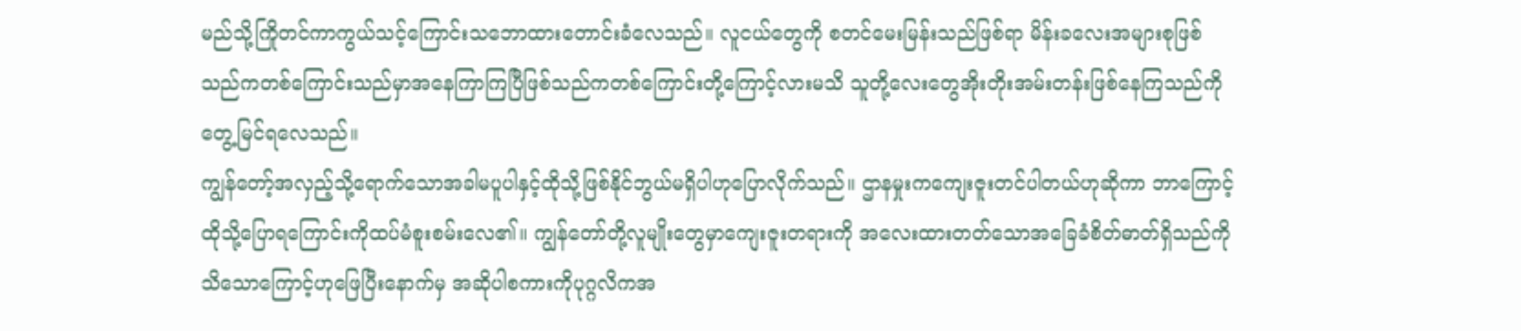မည်သို့ကြိုတင်ကာကွယ်သင့်ကြောင်းသဘောထားတောင်းခံလေသည်။ လူငယ်တွေကို စတင်မေးမြန်းသည်ဖြစ်ရာ မိန်းခလေးအများစုဖြစ်သည်ကတစ်ကြောင်းသည်မှာအနေကြာကြပြီဖြစ်သည်ကတစ်ကြောင်းတို့ကြောင့်လားမသိ သူတို့လေးတွေအိုးတိုးအမ်းတန်းဖြစ်နေကြသည်ကိုတွေ့မြင်ရလေသည်။
ကျွန်တော့်အလှည့်သို့ရောက်သောအခါမပူပါနှင့်ထိုသို့ဖြစ်နိုင်ဘွယ်မရှိပါဟုပြောလိုက်သည်။ ဌာနမှုးကကျေးဇူးတင်ပါတယ်ဟုဆိုကာ ဘာကြောင့်ထိုသို့ပြောရကြောင်းကိုထပ်မံစူးစမ်းလေ၏။ ကျွန်တော်တို့လူမျိုးတွေမှာကျေးဇူးတရားကို အလေးထားတတ်သောအခြေခံစိတ်ဓာတ်ရှိသည်ကိုသိသောကြောင့်ဟုဖြေပြီးနောက်မှ အဆိုပါစကားကိုပုဂ္ဂလိကအ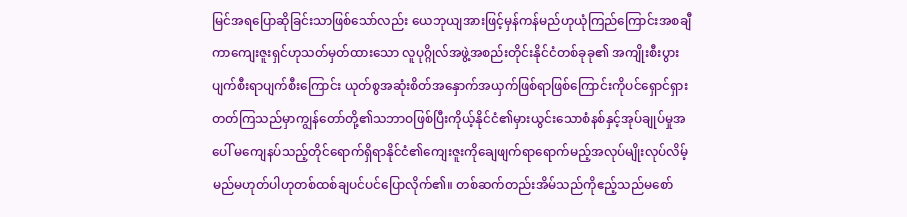မြင်အရပြောဆိုခြင်းသာဖြစ်သော်လည်း ယေဘုယျအားဖြင့်မှန်ကန်မည်ဟုယုံကြည်ကြောင်းအစချီကာကျေးဇူးရှင်ဟုသတ်မှတ်ထားသော လူပုဂ္ဂိုလ်အဖွဲ့အစည်းတိုင်းနိုင်ငံတစ်ခုခု၏ အကျိုးစီးပွားပျက်စီးရာပျက်စီးကြောင်း ယုတ်စွအဆုံးစိတ်အနှောက်အယှက်ဖြစ်ရာဖြစ်ကြောင်းကိုပင်ရှောင်ရှားတတ်ကြသည်မှာကျွန်တော်တို့၏သဘာဝဖြစ်ပြီးကိုယ့်နိုင်ငံ၏မှားယွင်းသောစံနစ်နှင့်အုပ်ချုပ်မှုအပေါ် မကျေနပ်သည့်တိုင်ရောက်ရှိရာနိုင်ငံ၏ကျေးဇူးကိုချေဖျက်ရာရောက်မည့်အလုပ်မျိုးလုပ်လိမ့်မည်မဟုတ်ပါဟုတစ်ထစ်ချပင်ပင်ပြောလိုက်၏။ တစ်ဆက်တည်းအိမ်သည်ကိုဧည့်သည်မစော်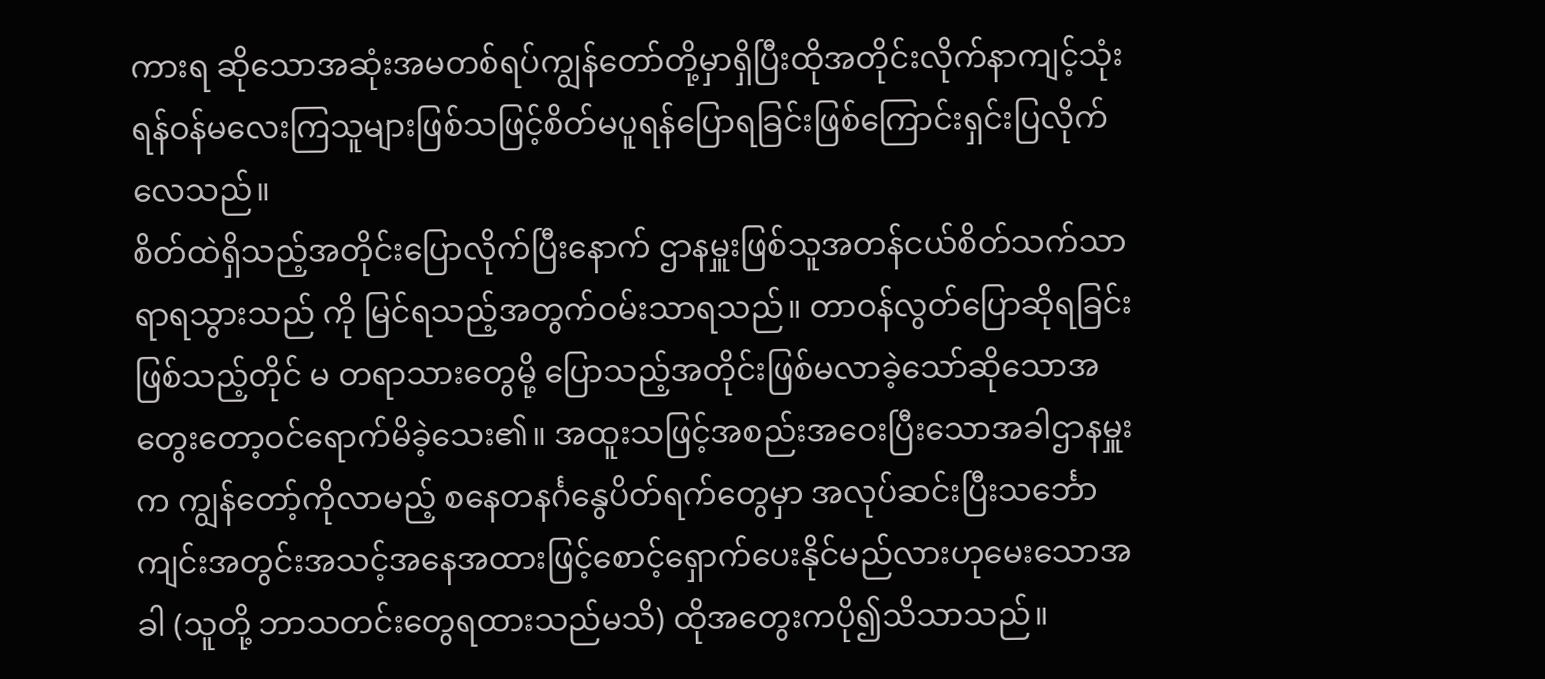ကားရ ဆိုသောအဆုံးအမတစ်ရပ်ကျွန်တော်တို့မှာရှိပြီးထိုအတိုင်းလိုက်နာကျင့်သုံးရန်ဝန်မလေးကြသူများဖြစ်သဖြင့်စိတ်မပူရန်ပြောရခြင်းဖြစ်ကြောင်းရှင်းပြလိုက်လေသည်။
စိတ်ထဲရှိသည့်အတိုင်းပြောလိုက်ပြီးနောက် ဌာနမှူးဖြစ်သူအတန်ငယ်စိတ်သက်သာရာရသွားသည် ကို မြင်ရသည့်အတွက်ဝမ်းသာရသည်။ တာဝန်လွတ်ပြောဆိုရခြင်းဖြစ်သည့်တိုင် မ တရာသားတွေမို့ ပြောသည့်အတိုင်းဖြစ်မလာခဲ့သော်ဆိုသောအတွေးတော့ဝင်ရောက်မိခဲ့သေး၏။ အထူးသဖြင့်အစည်းအဝေးပြီးသောအခါဌာနမှူးက ကျွန်တော့်ကိုလာမည့် စနေတနင်္ဂနွေပိတ်ရက်တွေမှာ အလုပ်ဆင်းပြီးသင်္ဘောကျင်းအတွင်းအသင့်အနေအထားဖြင့်စောင့်ရှောက်ပေးနိုင်မည်လားဟုမေးသောအခါ (သူတို့ ဘာသတင်းတွေရထားသည်မသိ) ထိုအတွေးကပို၍သိသာသည်။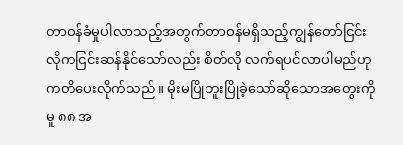တာဝန်ခံမှုပါလာသည့်အတွက်တာဝန်မရှိသည့်ကျွန်တော်ငြင်းလိုကငြင်းဆန်နိုင်သော်လည်း စိတ်လို လက်ရပင်လာပါမည်ဟုကတိပေးလိုက်သည်။ မိုးမပြိုဘူးပြိုခဲ့သော်ဆိုသောအတွေးကိုမူ ၈၈ အ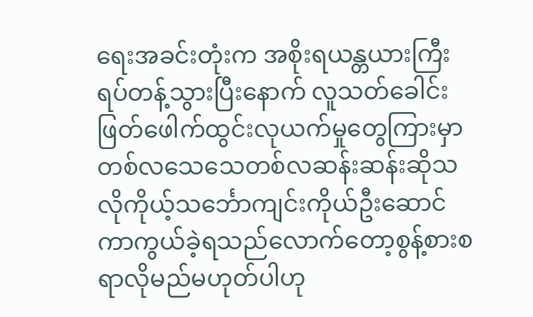ရေးအခင်းတုံးက အစိုးရယန္တယားကြီးရပ်တန့်သွားပြီးနောက် လူသတ်ခေါင်းဖြတ်ဖေါက်ထွင်းလုယက်မှုတွေကြားမှာ တစ်လသေသေတစ်လဆန်းဆန်းဆိုသလိုကိုယ့်သင်္ဘောကျင်းကိုယ်ဦးဆောင်ကာကွယ်ခဲ့ရသည်လောက်တော့စွန့်စားစရာလိုမည်မဟုတ်ပါဟု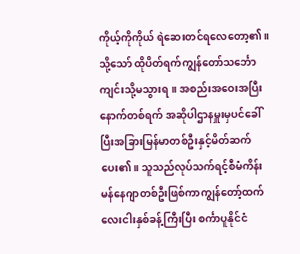ကိုယ့်ကိုကိုယ် ရဲဆေးတင်ရလေတော့၏။
သို့သော် ထိုပိတ်ရက်ကျွန်တော်သင်္ဘောကျင်းသို့မသွားရ။ အစည်းအဝေးအပြီးနောက်တစ်ရက် အဆိုပါဌာနမှူးမှပင်ခေါ်ပြီးအခြားမြန်မာတစ်ဦးနှင့်မိတ်ဆက်ပေး၏။ သူသည်လုပ်သက်ရင့်စီမံကိန်းမန်နေဂျာတစ်ဦးဖြစ်ကာကျွန်တော့်ထက်လေးငါးနှစ်ခန့်ကြီးပြီး စင်္ကာပူနိုင်ငံ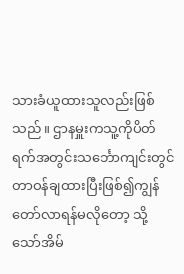သားခံယူထားသူလည်းဖြစ်သည်။ ဌာနမှူးကသူ့ကိုပိတ်ရက်အတွင်းသင်္ဘောကျင်းတွင်တာဝန်ချထားပြီးဖြစ်၍ကျွန်တော်လာရန်မလိုတော့ သို့သော်အိမ်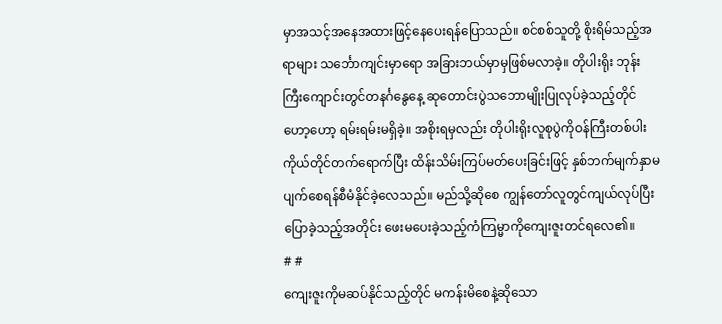မှာအသင့်အနေအထားဖြင့်နေပေးရန်ပြောသည်။ စင်စစ်သူတို့ စိုးရိမ်သည့်အရာများ သင်္ဘောကျင်းမှာရော အခြားဘယ်မှာမှဖြစ်မလာခဲ့။ တိုပါးရိုး ဘုန်းကြီးကျောင်းတွင်တနင်္ဂနွေနေ့ ဆုတောင်းပွဲသဘောမျိုးပြုလုပ်ခဲ့သည့်တိုင်ဟော့ဟော့ ရမ်းရမ်းမရှိခဲ့။ အစိုးရမှလည်း တိုပါးရိုးလူစုပွဲကိုဝန်ကြီးတစ်ပါးကိုယ်တိုင်တက်ရောက်ပြီး ထိန်းသိမ်းကြပ်မတ်ပေးခြင်းဖြင့် နှစ်ဘက်မျက်နှာမပျက်စေရန်စီမံနိုင်ခဲ့လေသည်။ မည်သို့ဆိုစေ ကျွန်တော်လူတွင်ကျယ်လုပ်ပြီးပြောခဲ့သည့်အတိုင်း ဖေးမပေးခဲ့သည့်ကံကြမ္မာကိုကျေးဇူးတင်ရလေ၏။
# #
ကျေးဇူးကိုမဆပ်နိုင်သည့်တိုင် မကန်းမိစေနဲ့ဆိုသော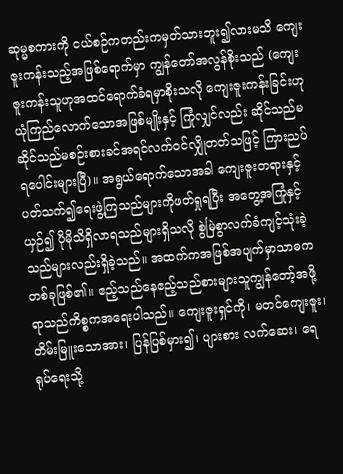ဆုမ္မစကားကို ငယ်စဉ်ကတည်းကမှတ်သားဘူး၍လားမသိ ကျေးဇူးကန်းသည့်အဖြစ်ရောက်မှာ ကျွန်တော်အလွန်စိုးသည် (ကျေးဇူးကန်းသူဟုအထင်ရောက်ခံရမှာစိုးသလို ကျေးဇူးကန်းခြင်းဟုယုံကြည်လောက်သောအဖြစ်မျိုးနှင့် ကြုံလျှင်လည်း ဆိုင်သည်မဆိုင်သည်မစဉ်းစားခင်အရင်လက်ဝင်လျှိုတတ်သဖြင့် ကြားညပ်ရပေါင်းများပြီ)။ အရွယ်ရောက်သောအခါ ကျေးဇူးတရားနှင့်ပတ်သက်၍ရေးဖွဲ့ကြသည်များကိုဖတ်ရှုရပြီး အတွေ့အကြုံနှင့်ယှဉ်၍ ပိုမိုသိရှိလာရသည်များရှိသလို စွဲမြဲစွာလက်ခံကျင့်သုံးခဲ့သည်များလည်းရှိခဲ့သည်။ အထက်ကအဖြစ်အပျက်မှာသာဓကတစ်ခုဖြစ်၏။ ဧည့်သည်နေဧည့်သည်စားများသူကျွန်တော့်အဖို့ရာသည်ကိစ္စကအရေးပါသည်။ ကျေးဇူးရှင်ကို၊ မတင်ကျေးဇူး၊ တိမ်းမြူးသောအား၊ ပြန်ပြစ်မှား၍၊ ပျားစား လက်ဆေး၊ ရေရုပ်ရေးသို့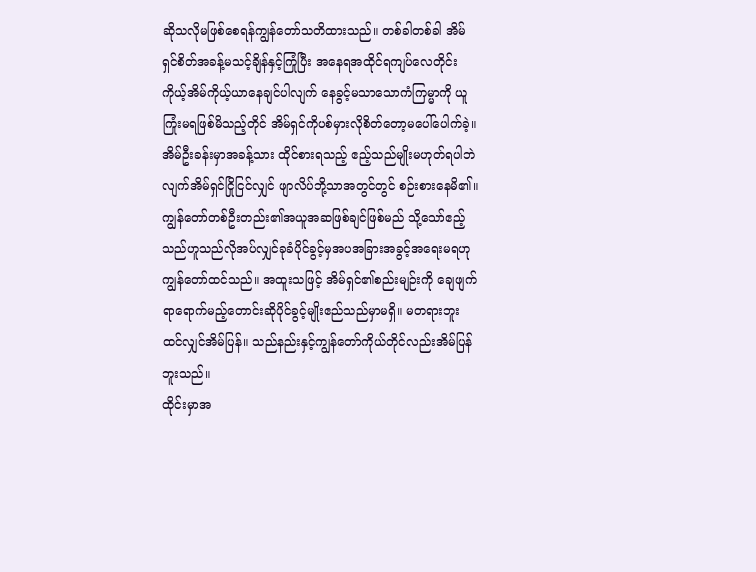ဆိုသလိုမဖြစ်စေရန်ကျွန်တော်သတိထားသည်။ တစ်ခါတစ်ခါ အိမ်ရှင်စိတ်အခန့်မသင့်ချိန်နှင့်ကြုံပြီး အနေရအထိုင်ရကျပ်လေတိုင်း ကိုယ့်အိမ်ကိုယ့်ယာနေချင်ပါလျက် နေခွင့်မသာသောကံကြမ္မာကို ယူကြုံးမရဖြစ်မိသည့်တိုင် အိမ်ရှင်ကိုပစ်မှားလိုစိတ်တော့မပေါ်ပေါက်ခဲ့။ အိမ်ဦးခန်းမှာအခန့်သား ထိုင်စားရသည့် ဧည့်သည်မျိုးမဟုတ်ရပါဘဲလျက်အိမ်ရှင်ငြိုငြင်လျှင် ဖျာလိပ်ဘို့သာအတွင်တွင် စဉ်းစားနေမိ၏။ ကျွန်တော်တစ်ဦးတည်း၏အယူအဆဖြစ်ချင်ဖြစ်မည် သို့သော်ဧည့်သည်ဟူသည်လိုအပ်လျှင်ခုခံပိုင်ခွင့်မှအပအခြားအခွင့်အရေးမရဟုကျွန်တော်ထင်သည်။ အထူးသဖြင့် အိမ်ရှင်၏စည်းမျဉ်းကို ချေဖျက်ရာရောက်မည့်တောင်းဆိုပိုင်ခွင့်မျိုးဧည်သည်မှာမရှိ။ မတရားဘူးထင်လျှင်အိမ်ပြန်။ သည်နည်းနှင့်ကျွန်တော်ကိုယ်တိုင်လည်းအိမ်ပြန်ဘူးသည်။
ထိုင်းမှာအ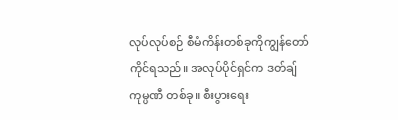လုပ်လုပ်စဉ် စီမံကိန်းတစ်ခုကိုကျွန်တော်ကိုင်ရသည်။ အလုပ်ပိုင်ရှင်က ဒတ်ချ်ကုမ္ပဏီ တစ်ခု။ စီးပွားရေး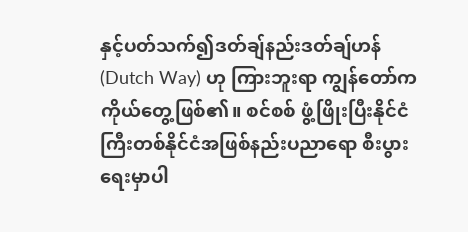နှင့်ပတ်သက်၍ဒတ်ချ်နည်းဒတ်ချ်ဟန် (Dutch Way) ဟု ကြားဘူးရာ ကျွန်တော်ကကိုယ်တွေ့ဖြစ်၏။ စင်စစ် ဖွံ့ဖြိုးပြီးနိုင်ငံကြီးတစ်နိုင်ငံအဖြစ်နည်းပညာရော စီးပွားရေးမှာပါ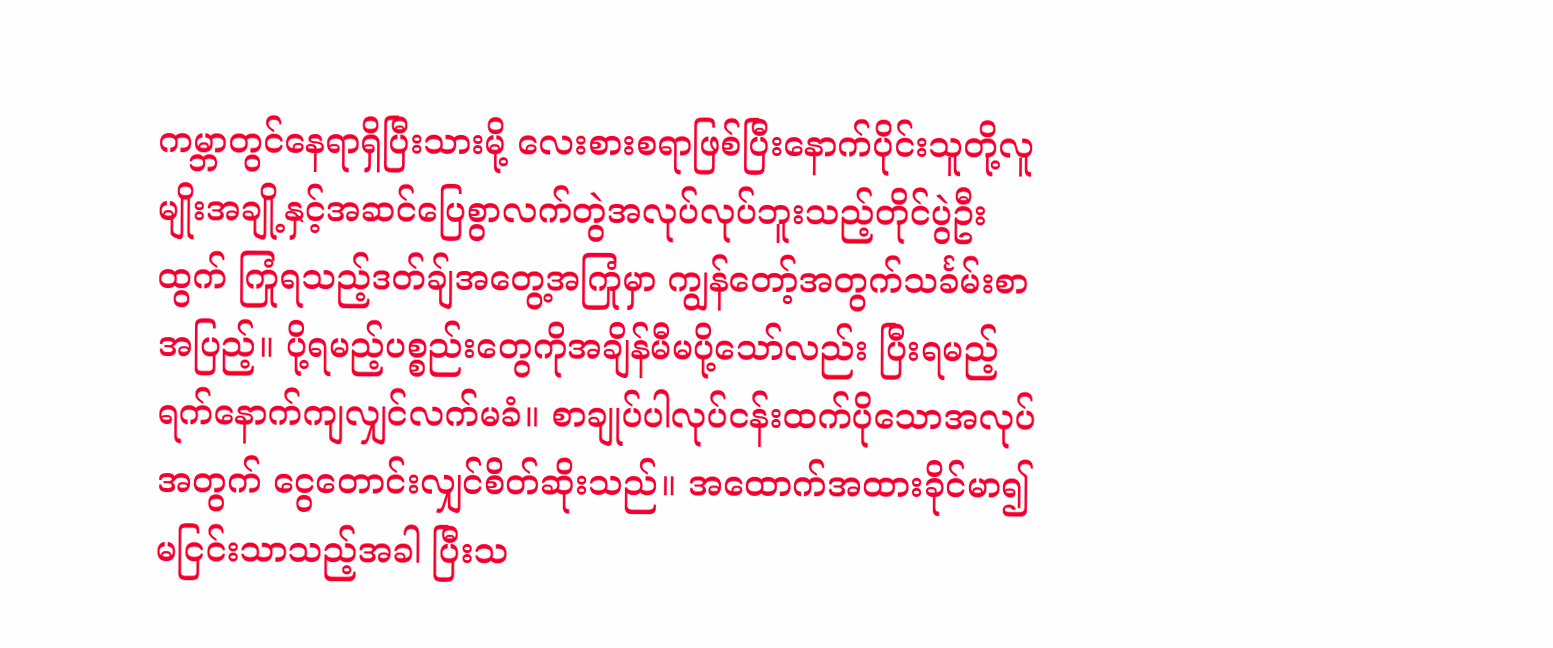ကမ္ဘာတွင်နေရာရှိပြီးသားမို့ လေးစားစရာဖြစ်ပြီးနောက်ပိုင်းသူတို့လူမျိုးအချို့နှင့်အဆင်ပြေစွာလက်တွဲအလုပ်လုပ်ဘူးသည့်တိုင်ပွဲဦးထွက် ကြုံရသည့်ဒတ်ချ်အတွေ့အကြုံမှာ ကျွန်တော့်အတွက်သင်္ခမ်းစာအပြည့်။ ပို့ရမည့်ပစ္စည်းတွေကိုအချိန်မီမပို့သော်လည်း ပြီးရမည့်ရက်နောက်ကျလျှင်လက်မခံ။ စာချုပ်ပါလုပ်ငန်းထက်ပိုသောအလုပ်အတွက် ငွေတောင်းလျှင်စိတ်ဆိုးသည်။ အထောက်အထားခိုင်မာ၍မငြင်းသာသည့်အခါ ပြီးသ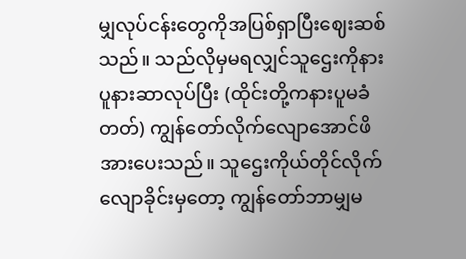မျှလုပ်ငန်းတွေကိုအပြစ်ရှာပြီးဈေးဆစ်သည်။ သည်လိုမှမရလျှင်သူဌေးကိုနားပူနားဆာလုပ်ပြီး (ထိုင်းတို့ကနားပူမခံတတ်) ကျွန်တော်လိုက်လျောအောင်ဖိအားပေးသည်။ သူဌေးကိုယ်တိုင်လိုက်လျောခိုင်းမှတော့ ကျွန်တော်ဘာမျှမ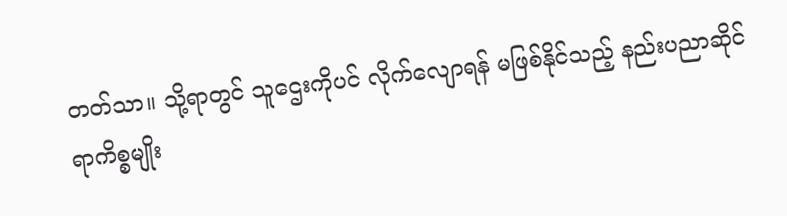တတ်သာ။ သို့ရာတွင် သူဌေးကိုပင် လိုက်လျောရန် မဖြစ်နိုင်သည့် နည်းပညာဆိုင်ရာကိစ္စမျိုး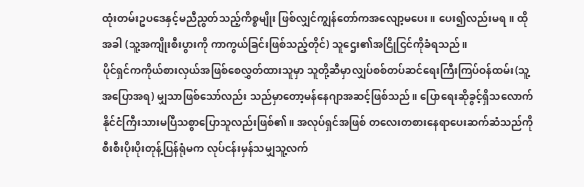ထုံးတမ်းဥပဒေနှင့်မညီညွတ်သည့်ကိစ္စမျိုး ဖြစ်လျှင်ကျွန်တော်ကအလျော့မပေး။ ပေး၍လည်းမရ။ ထိုအခါ (သူ့အကျိုးစီးပွားကို ကာကွယ်ခြင်းဖြစ်သည့်တိုင်) သူဌေး၏အငြိုငြင်ကိုခံရသည်။
ပိုင်ရှင်ကကိုယ်စားလှယ်အဖြစ်စေလွှတ်ထားသူမှာ သူတို့ဆီမှာလျှပ်စစ်တပ်ဆင်ရေးကြီးကြပ်ဝန်ထမ်း(သူ့အပြောအရ) မျှသာဖြစ်သော်လည်း သည်မှာတော့မန်နေဂျာအဆင့်ဖြစ်သည်။ ပြောရေးဆိုခွင့်ရှိသလောက်နိုင်ငံကြီးသားမပြီသစွာပြောသူလည်းဖြစ်၏။ အလုပ်ရှင်အဖြစ် တလေးတစားနေရာပေးဆက်ဆံသည်ကို စီးစီးပိုးပိုးတုန့်ပြန်ရုံမက လုပ်ငန်းမှန်သမျှသူ့လက်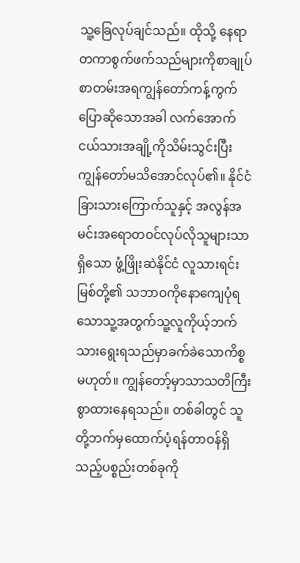သူ့ခြေလုပ်ချင်သည်။ ထိုသို့ နေရာတကာစွက်ဖက်သည်များကိုစာချုပ်စာတမ်းအရကျွန်တော်ကန့်ကွက်ပြောဆိုသောအခါ လက်အောက်ငယ်သားအချို့ကိုသိမ်းသွင်းပြီး ကျွန်တော်မသိအောင်လုပ်၏။ နိုင်ငံခြားသားကြောက်သူနှင့် အလွန်အမင်းအရောတဝင်လုပ်လိုသူများသာရှိသော ဖွံ့ဖြိုးဆဲနိုင်ငံ လူသားရင်းမြစ်တို့၏ သဘာဝကိုနောကျေပုံရသောသူ့အတွက်သူ့လူကိုယ့်ဘက်သားရွေးရသည်မှာခက်ခဲသောကိစ္စမဟုတ်။ ကျွန်တော့်မှာသာသတိကြီးစွာထားနေရသည်။ တစ်ခါတွင် သူတို့ဘက်မှထောက်ပံ့ရန်တာဝန်ရှိသည့်ပစ္စည်းတစ်ခုကို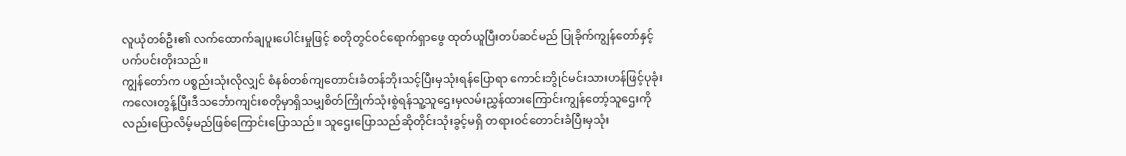လူယုံတစ်ဦး၏ လက်ထောက်ချပူးပေါင်းမှုဖြင့် စတိုတွင်ဝင်ရောက်ရှာဖွေ ထုတ်ယူပြီးတပ်ဆင်မည် ပြုခိုက်ကျွန်တော်နှင့်ပက်ပင်းတိုးသည်။
ကျွန်တော်က ပစ္စည်းသုံးလိုလျှင် စံနစ်တစ်ကျတောင်းခံတန်ဘိုးသင့်ပြီးမှသုံးရန်ပြောရာ ကောင်းဘွိုင်မင်းသားဟန်ဖြင့်ပုခုံးကလေးတွန့်ပြီးဒီသင်္ဘောကျင်းစတိုမှာရှိသမျှစိတ်ကြိုက်သုံးစွဲရန်သူ့သူဌေးမှလမ်းညွှန်ထားကြောင်းကျွန်တော့်သူဌေးကိုလည်းပြောလိမ့်မည်ဖြစ်ကြောင်းပြောသည်။ သူဌေးပြောသည်ဆိုတိုင်းသုံးခွင့်မရှိ တရားဝင်တောင်းခံပြီးမှသုံး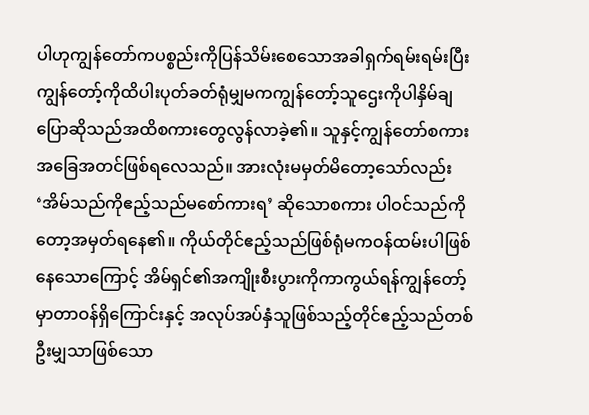ပါဟုကျွန်တော်ကပစ္စည်းကိုပြန်သိမ်းစေသောအခါရှက်ရမ်းရမ်းပြီးကျွန်တော့်ကိုထိပါးပုတ်ခတ်ရုံမျှမကကျွန်တော့်သူဌေးကိုပါနှိမ်ချပြောဆိုသည်အထိစကားတွေလွန်လာခဲ့၏။ သူနှင့်ကျွန်တော်စကားအခြေအတင်ဖြစ်ရလေသည်။ အားလုံးမမှတ်မိတော့သော်လည်း ‘အိမ်သည်ကိုဧည့်သည်မစော်ကားရ’ ဆိုသောစကား ပါဝင်သည်ကိုတော့အမှတ်ရနေ၏။ ကိုယ်တိုင်ဧည့်သည်ဖြစ်ရုံမကဝန်ထမ်းပါဖြစ်နေသောကြောင့် အိမ်ရှင်၏အကျိုးစီးပွားကိုကာကွယ်ရန်ကျွန်တော့်မှာတာဝန်ရှိကြောင်းနှင့် အလုပ်အပ်နှံသူဖြစ်သည့်တိုင်ဧည့်သည်တစ်ဦးမျှသာဖြစ်သော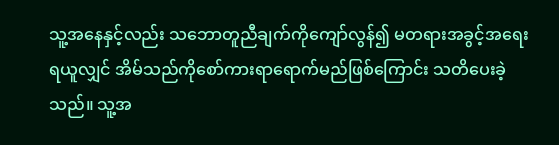သူ့အနေနှင့်လည်း သဘောတူညီချက်ကိုကျော်လွန်၍ မတရားအခွင့်အရေးရယူလျှင် အိမ်သည်ကိုစော်ကားရာရောက်မည်ဖြစ်ကြောင်း သတိပေးခဲ့သည်။ သူ့အ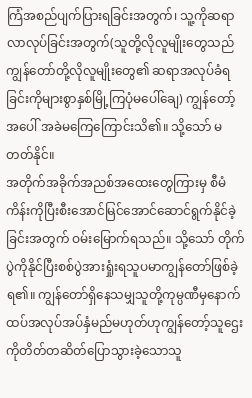ကြံအစည်ပျက်ပြားရခြင်းအတွက်၊ သူ့ကိုဆရာလာလုပ်ခြင်းအတွက်(သူတို့လိုလူမျိုးတွေသည်ကျွန်တော်တို့လိုလူမျိုးတွေ၏ ဆရာအလုပ်ခံရခြင်းကိုများစွာနှစ်မြို့ကြပုံမပေါ်ချေ) ကျွန်တော့်အပေါ် အခဲမကြေကြောင်းသိ၏။ သို့သော် မတတ်နိုင်။
အတိုက်အခိုက်အညစ်အထေးတွေကြားမှ စီမံကိန်းကိုပြီးစီးအောင်မြင်အောင်ဆောင်ရွက်နိုင်ခဲ့ခြင်းအတွက် ဝမ်းမြောက်ရသည်။ သို့သော် တိုက်ပွဲကိုနိုင်ပြီးစစ်ပွဲအားရှုံးရသူပမာကျွန်တော်ဖြစ်ခဲ့ရ၏။ ကျွန်တော်ရှိနေသမျှသူတို့ကုမ္ပဏီမှနောက်ထပ်အလုပ်အပ်နှံမည်မဟုတ်ဟုကျွန်တော့်သူဌေးကိုတိတ်တဆိတ်ပြောသွားခဲ့သောသူ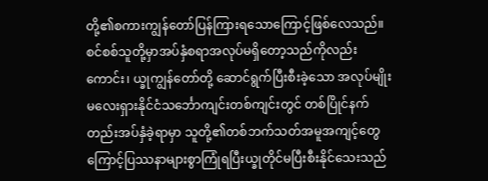တို့၏စကားကျွန်တော်ပြန်ကြားရသောကြောင့်ဖြစ်လေသည်။ စင်စစ်သူတို့မှာအပ်နှံစရာအလုပ်မရှိတော့သည်ကိုလည်းကောင်း၊ ယ္ခုကျွန်တော်တို့ ဆောင်ရွက်ပြီးစီးခဲ့သော အလုပ်မျိုးမလေးရှားနိုင်ငံသင်္ဘောကျင်းတစ်ကျင်းတွင် တစ်ပြိုင်နက်တည်းအပ်နှံခဲ့ရာမှာ သူတို့၏တစ်ဘက်သတ်အမူအကျင့်တွေကြောင့်ပြဿနာများစွာကြုံရပြီးယ္ခုတိုင်မပြီးစီးနိုင်သေးသည်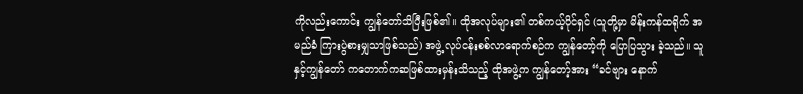ကိုလည်းကောင်း ကျွန်တော်သိပြီးဖြစ်၏။ ထိုအလုပ်များ၏ တစ်ကယ့်ပိုင်ရှင် (သူတို့မှာ မိန်းကန်ထရိုက် အမည်ခံ ကြားပွဲစားမျှသာဖြစ်သည်) အဖွဲ့ လုပ်ငန်းစစ်လာရောက်စဉ်က ကျွန်တော့်ကို ပြောပြသွား ခဲ့သည်။ သူနှင့်ကျွန်တော် ကတောက်ကဆဖြစ်ထားမှန်းသိသည့် ထိုအဖွဲ့က ကျွန်တော့်အား “ခင်ဗျား နောက်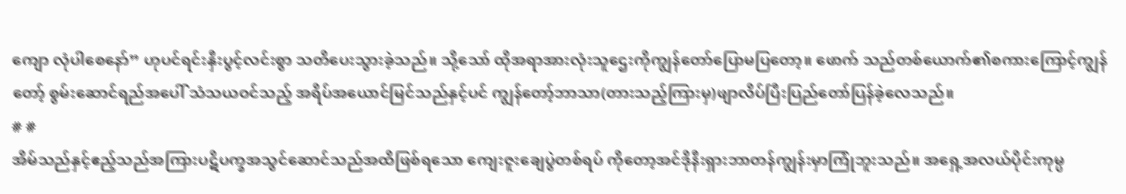ကျော လုံပါစေနော်” ဟုပင်ရင်းနှီးပွင့်လင်းစွာ သတိပေးသွားခဲ့သည်။ သို့သော် ထိုအရာအားလုံးသူဌေးကိုကျွန်တော်ပြောမပြတော့။ ဖောက် သည်တစ်ယောက်၏စကားကြောင့်ကျွန်တော့် စွမ်းဆောင်ရည်အပေါ် သံသယဝင်သည့် အရိပ်အယောင်မြင်သည်နှင့်ပင် ကျွန်တော့်ဘာသာ(တားသည့်ကြားမှ)ဖျာလိပ်ပြီးပြည်တော်ပြန်ခဲ့လေသည်။
# #
အိမ်သည်နှင့်ဧည့်သည်အကြားပဋိပက္ခအသွင်ဆောင်သည်အထိဖြစ်ရသော ကျေးဇူးချေပွဲတစ်ရပ် ကိုတော့အင်ဒိုနီးရှားဘာတန်ကျွန်းမှာကြုံဘူးသည်။ အရှေ့အလယ်ပိုင်းကုမ္ပ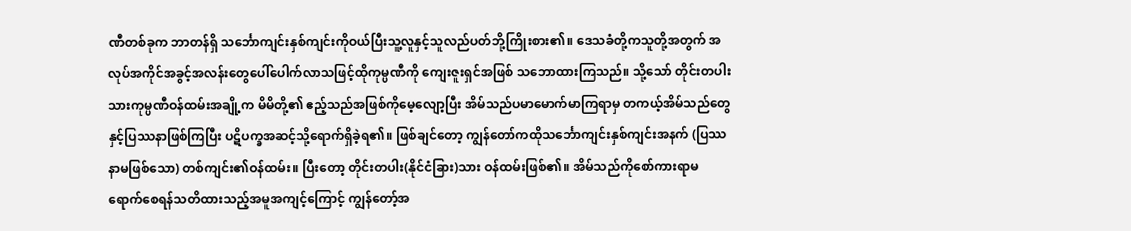ဏီတစ်ခုက ဘာတန်ရှိ သင်္ဘောကျင်းနှစ်ကျင်းကိုဝယ်ပြီးသူ့လူနှင့်သူလည်ပတ်ဘို့ကြိုးစား၏။ ဒေသခံတို့ကသူတို့အတွက် အလုပ်အကိုင်အခွင့်အလန်းတွေပေါ်ပေါက်လာသဖြင့်ထိုကုမ္ပဏီကို ကျေးဇူးရှင်အဖြစ် သဘောထားကြသည်။ သို့သော် တိုင်းတပါးသားကုမ္ပဏီဝန်ထမ်းအချို့က မိမိတို့၏ ဧည့်သည်အဖြစ်ကိုမေ့လျော့ပြီး အိမ်သည်ပမာမောက်မာကြရာမှ တကယ့်အိမ်သည်တွေနှင့်ပြဿနာဖြစ်ကြပြီး ပဋိပက္ခအဆင့်သို့ရောက်ရှိခဲ့ရ၏။ ဖြစ်ချင်တော့ ကျွန်တော်ကထိုသင်္ဘောကျင်းနှစ်ကျင်းအနက် (ပြဿနာမဖြစ်သော) တစ်ကျင်း၏ဝန်ထမ်း။ ပြီးတော့ တိုင်းတပါး(နိုင်ငံခြား)သား ဝန်ထမ်းဖြစ်၏။ အိမ်သည်ကိုစော်ကားရာမရောက်စေရန်သတိထားသည့်အမူအကျင့်ကြောင့် ကျွန်တော့်အ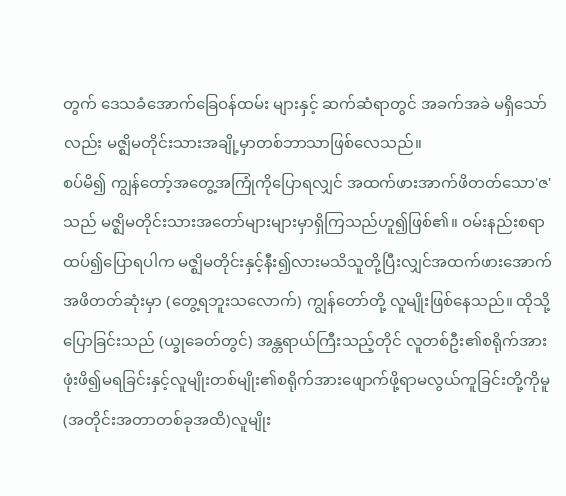တွက် ဒေသခံအောက်ခြေဝန်ထမ်း များနှင့် ဆက်ဆံရာတွင် အခက်အခဲ မရှိသော်လည်း မဇ္ဈိမတိုင်းသားအချို့မှာတစ်ဘာသာဖြစ်လေသည်။
စပ်မိ၍ ကျွန်တော့်အတွေ့အကြုံကိုပြောရလျှင် အထက်ဖားအာက်ဖိတတ်သော'ဇ'သည် မဇ္ဈိမတိုင်းသားအတော်များများမှာရှိကြသည်ဟူ၍ဖြစ်၏။ ဝမ်းနည်းစရာထပ်၍ပြောရပါက မဇ္ဈိမတိုင်းနှင့်နီး၍လားမသိသူတို့ပြီးလျှင်အထက်ဖားအောက်အဖိတတ်ဆုံးမှာ (တွေ့ရဘူးသလောက်) ကျွန်တော်တို့ လူမျိုးဖြစ်နေသည်။ ထိုသို့ပြောခြင်းသည် (ယ္ခုခေတ်တွင်) အန္တရာယ်ကြီးသည့်တိုင် လူတစ်ဦး၏စရိုက်အားဖုံးဖိ၍မရခြင်းနှင့်လူမျိုးတစ်မျိုး၏စရိုက်အားဖျောက်ဖို့ရာမလွယ်ကူခြင်းတို့ကိုမူ (အတိုင်းအတာတစ်ခုအထိ)လူမျိုး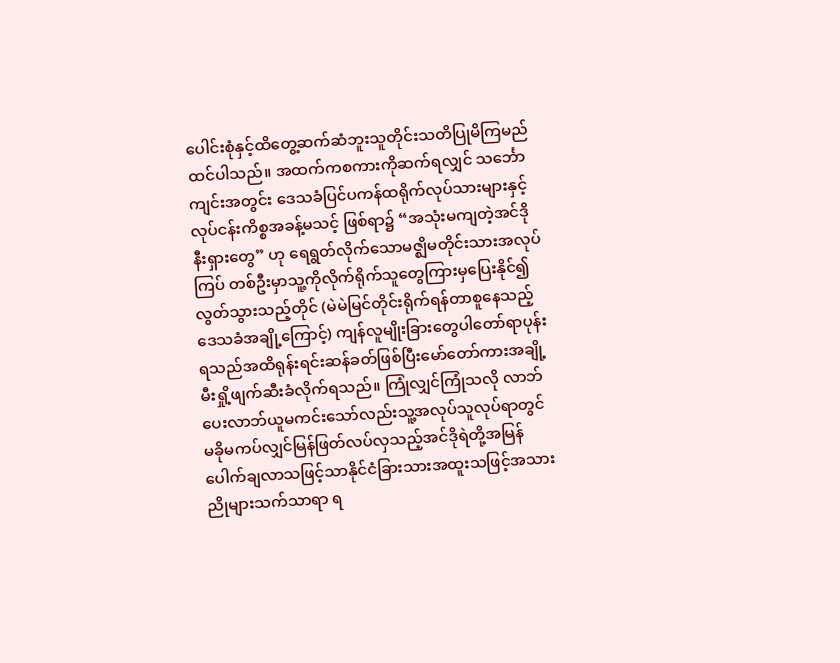ပေါင်းစုံနှင့်ထိတွေ့ဆက်ဆံဘူးသူတိုင်းသတိပြုမိကြမည်ထင်ပါသည်။ အထက်ကစကားကိုဆက်ရလျှင် သင်္ဘောကျင်းအတွင်း ဒေသခံပြင်ပကန်ထရိုက်လုပ်သားများနှင့်လုပ်ငန်းကိစ္စအခန့်မသင့် ဖြစ်ရာ၌ “အသုံးမကျတဲ့အင်ဒိုနီးရှားတွေ” ဟု ရေရွတ်လိုက်သောမဇ္ဈိမတိုင်းသားအလုပ်ကြပ် တစ်ဦးမှာသူ့ကိုလိုက်ရိုက်သူတွေကြားမှပြေးနိုင်၍လွတ်သွားသည့်တိုင် (မဲမဲမြင်တိုင်းရိုက်ရန်တာစူနေသည့် ဒေသခံအချို့ကြောင့်) ကျန်လူမျိုးခြားတွေပါတော်ရာပုန်းရသည်အထိရုန်းရင်းဆန်ခတ်ဖြစ်ပြီးမော်တော်ကားအချို့မီးရှို့ဖျက်ဆီးခံလိုက်ရသည်။ ကြုံလျှင်ကြုံသလို လာဘ်ပေးလာဘ်ယူမကင်းသော်လည်းသူ့အလုပ်သူလုပ်ရာတွင်မခိုမကပ်လျှင်မြန်ဖြတ်လပ်လှသည့်အင်ဒိုရဲတို့အမြန်ပေါက်ချလာသဖြင့်သာနိုင်ငံခြားသားအထူးသဖြင့်အသားညိုများသက်သာရာ ရ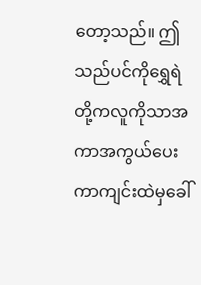တော့သည်။ ဤသည်ပင်ကိုရွှေရဲတို့ကလူကိုသာအကာအကွယ်ပေးကာကျင်းထဲမှခေါ်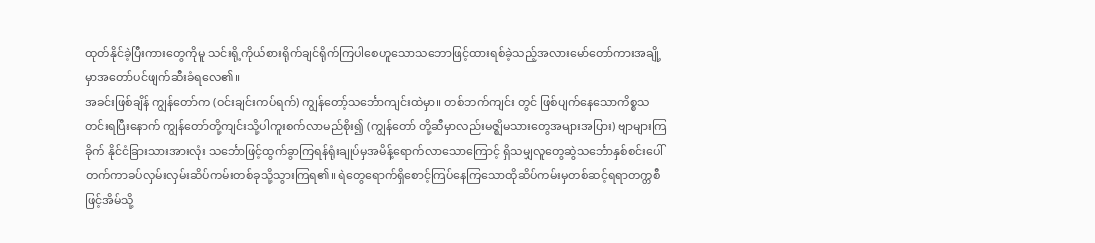ထုတ်နိုင်ခဲ့ပြီးကားတွေကိုမူ သင်းရို့ကိုယ်စားရိုက်ချင်ရိုက်ကြပါစေဟူသောသဘောဖြင့်ထားရစ်ခဲ့သည့်အလားမော်တော်ကားအချို့မှာအတော်ပင်ဖျက်ဆီးခံရလေ၏။
အခင်းဖြစ်ချိန် ကျွန်တော်က (ဝင်းချင်းကပ်ရက်) ကျွန်တော့်သင်္ဘောကျင်းထဲမှာ။ တစ်ဘက်ကျင်း တွင် ဖြစ်ပျက်နေသောကိစ္စသတင်းရပြီးနောက် ကျွန်တော်တို့ကျင်းသို့ပါကူးစက်လာမည်စိုး၍ (ကျွန်တော် တို့ဆီမှာလည်းမဇ္ဈိမသားတွေအများအပြား) ဗျာများကြခိုက် နိုင်ငံခြားသားအားလုံး သင်္ဘောဖြင့်ထွက်ခွာကြရန်ရုံးချုပ်မှအမိန့်ရောက်လာသောကြောင့် ရှိသမျှလူတွေဆွဲသင်္ဘောနှစ်စင်းပေါ်တက်ကာခပ်လှမ်းလှမ်းဆိပ်ကမ်းတစ်ခုသို့သွားကြရ၏။ ရဲတွေရောက်ရှိစောင့်ကြပ်နေကြသောထိုဆိပ်ကမ်းမှတစ်ဆင့်ရရာတက္တစီဖြင့်အိမ်သို့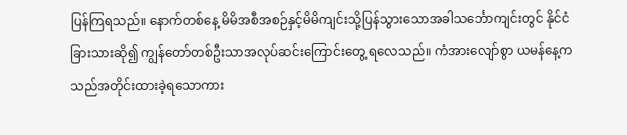ပြန်ကြရသည်။ နောက်တစ်နေ့ မိမိအစီအစဉ်နှင့်မိမိကျင်းသို့ပြန်သွားသောအခါသင်္ဘောကျင်းတွင် နိုင်ငံခြားသားဆို၍ ကျွန်တော်တစ်ဦးသာအလုပ်ဆင်းကြောင်းတွေ့ ရလေသည်။ ကံအားလျော်စွာ ယမန်နေ့ကသည်အတိုင်းထားခဲ့ရသောကား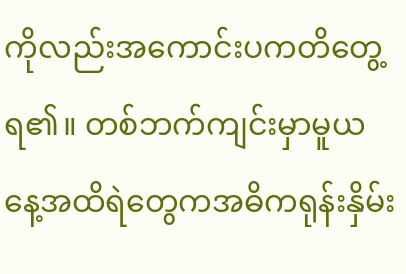ကိုလည်းအကောင်းပကတိတွေ့ရ၏။ တစ်ဘက်ကျင်းမှာမူယနေ့အထိရဲတွေကအဓိကရုန်းနှိမ်း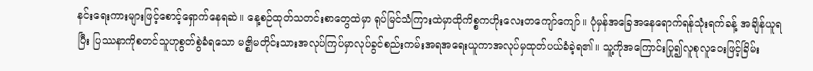နင်းရေးကားများဖြင့်စောင့်ရှောက်နေရဆဲ။ နေ့စဉ်ထုတ်သတင်းစာတွေထဲမှာ ရုပ်မြင်သံကြားထဲမှာထိုကိစ္စကဟိုးလေးတကျော်ကျော်။ ပုံမှန်အခြေအနေရောက်ရန်သုံးရက်ခန့် အချိန်ယူရပြီး ပြဿနာကိုစတင်သူဟုစွတ်စွဲခံရသော မဇ္ဈိမတိုင်းသားအလုပ်ကြပ်မှာလုပ်ခွင်စည်းကမ်းအရအရေးယူကာအလုပ်မှထုတ်ပယ်ခံခဲ့ရ၏။ သူ့ကိုအကြောင်းပြု၍လူစုလူဝေးဖြင့်ခြိမ်း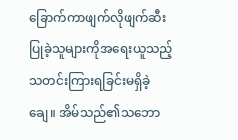ခြောက်ကာဖျက်လိုဖျက်ဆီးပြုခဲ့သူများကိုအရေးယူသည့်သတင်းကြားရခြင်းမရှိခဲ့ချေ။ အိမ်သည်၏သဘော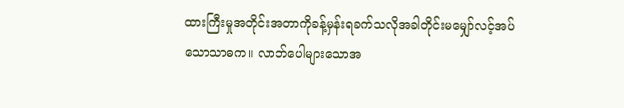ထားကြီးမှုအတိုင်းအတာကိုခန့်မှန်းရခက်သလိုအခါတိုင်းမမျှော်လင့်အပ်သောသာဓက။ လာဘ်ပေါများသောအ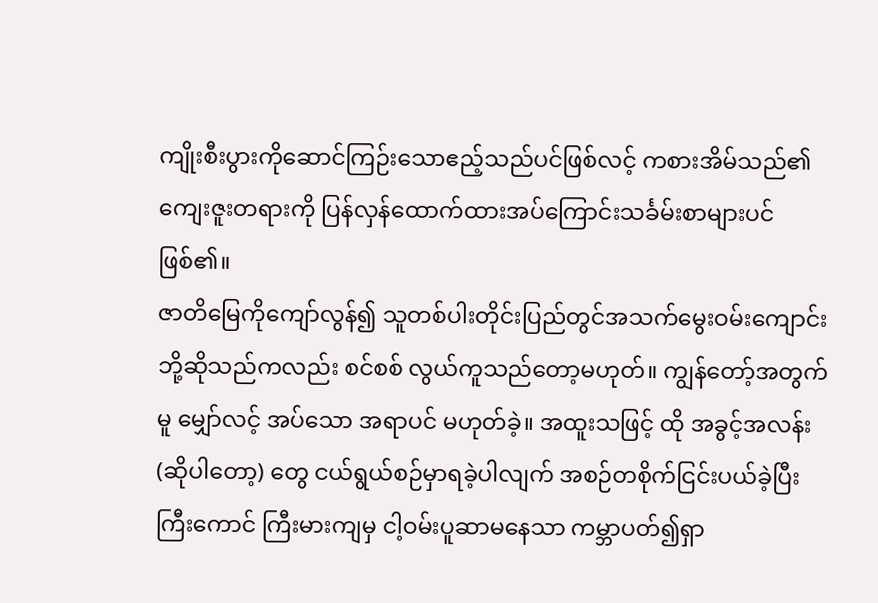ကျိုးစီးပွားကိုဆောင်ကြဉ်းသောဧည့်သည်ပင်ဖြစ်လင့် ကစားအိမ်သည်၏ ကျေးဇူးတရားကို ပြန်လှန်ထောက်ထားအပ်ကြောင်းသင်္ခမ်းစာများပင်ဖြစ်၏။
ဇာတိမြေကိုကျော်လွန်၍ သူတစ်ပါးတိုင်းပြည်တွင်အသက်မွေးဝမ်းကျောင်းဘို့ဆိုသည်ကလည်း စင်စစ် လွယ်ကူသည်တော့မဟုတ်။ ကျွန်တော့်အတွက် မူ မျှော်လင့် အပ်သော အရာပင် မဟုတ်ခဲ့။ အထူးသဖြင့် ထို အခွင့်အလန်း (ဆိုပါတော့) တွေ ငယ်ရွယ်စဉ်မှာရခဲ့ပါလျက် အစဉ်တစိုက်ငြင်းပယ်ခဲ့ပြီး ကြီးကောင် ကြီးမားကျမှ ငါ့ဝမ်းပူဆာမနေသာ ကမ္ဘာပတ်၍ရှာ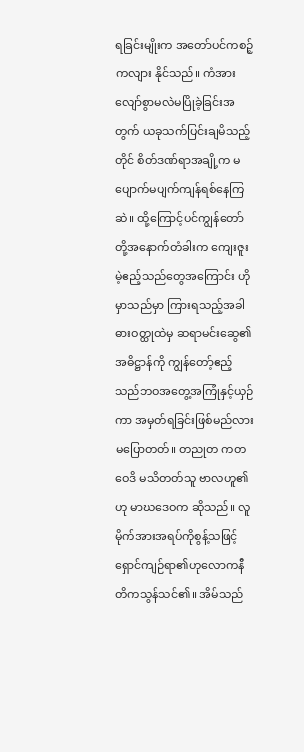ရခြင်းမျိုးက အတော်ပင်ကစဉ့်ကလျား နိုင်သည်။ ကံအား လျော်စွာမလဲမပြိုခဲ့ခြင်းအတွက် ယခုသက်ပြင်းချမိသည့်တိုင် စိတ်ဒဏ်ရာအချို့က မပျောက်မပျက်ကျန်ရစ်နေကြဆဲ။ ထို့ကြောင့်ပင်ကျွန်တော်တို့အနောက်တံခါးက ကျေးဇူးမဲ့ဧည့်သည်တွေအကြောင်း ဟိုမှာသည်မှာ ကြားရသည့်အခါ ဓားဝတ္ထုထဲမှ ဆရာမင်းဆွေ၏အဓိဋ္ဌာန်ကို ကျွန်တော့်ဧည့်သည်ဘဝအတွေ့အကြုံနှင့်ယှဉ်ကာ အမှတ်ရခြင်းဖြစ်မည်လားမပြောတတ်။ တညုတ ကတဝေဒိ မသိတတ်သူ ဗာလဟူ၏ ဟု မာဃဒေဝက ဆိုသည်။ လူမိုက်အားအရပ်ကိုစွန့်သဖြင့်ရှောင်ကျဉ်ရာ၏ဟုလောကနီတိကသွန်သင်၏။ အိမ်သည်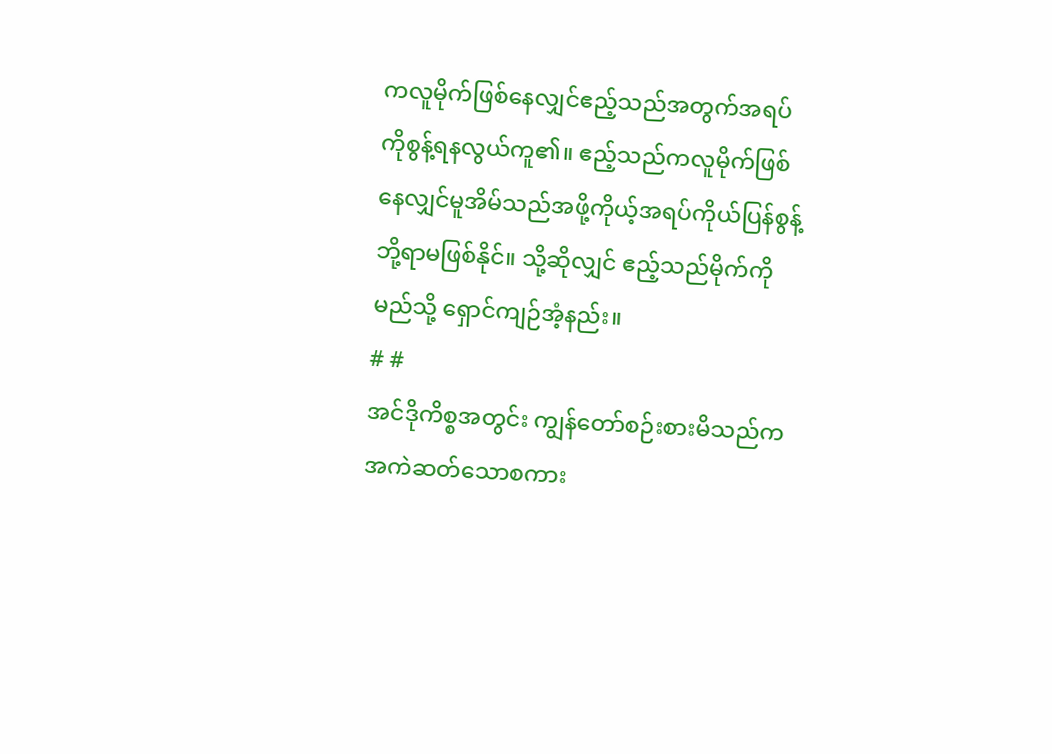ကလူမိုက်ဖြစ်နေလျှင်ဧည့်သည်အတွက်အရပ်ကိုစွန့်ရနလွယ်ကူ၏။ ဧည့်သည်ကလူမိုက်ဖြစ်နေလျှင်မူအိမ်သည်အဖို့ကိုယ့်အရပ်ကိုယ်ပြန်စွန့်ဘို့ရာမဖြစ်နိုင်။ သို့ဆိုလျှင် ဧည့်သည်မိုက်ကိုမည်သို့ ရှောင်ကျဉ်အံ့နည်း။
# #
အင်ဒိုကိစ္စအတွင်း ကျွန်တော်စဉ်းစားမိသည်က အကဲဆတ်သောစကား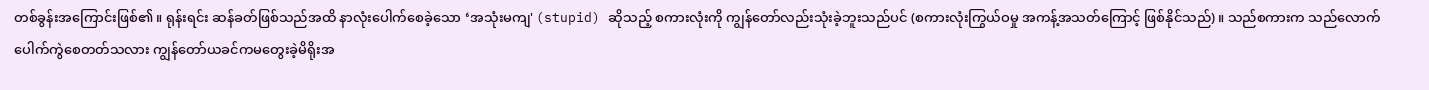တစ်ခွန်းအကြောင်းဖြစ်၏။ ရုန်းရင်း ဆန်ခတ်ဖြစ်သည်အထိ နာလုံးပေါက်စေခဲ့သော ‘အသုံးမကျ' (stupid) ဆိုသည့် စကားလုံးကို ကျွန်တော်လည်းသုံးခဲ့ဘူးသည်ပင် (စကားလုံးကြွယ်ဝမှု အကန့်အသတ်ကြောင့် ဖြစ်နိုင်သည်)။ သည်စကားက သည်လောက်ပေါက်ကွဲစေတတ်သလား ကျွန်တော်ယခင်ကမတွေးခဲ့မိရိုးအ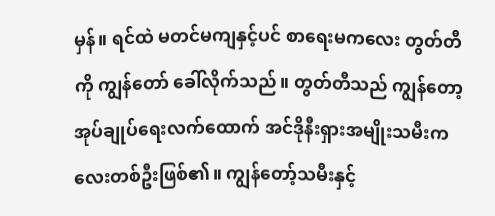မှန်။ ရင်ထဲ မတင်မကျနှင့်ပင် စာရေးမကလေး တွတ်တီ ကို ကျွန်တော် ခေါ်လိုက်သည်။ တွတ်တီသည် ကျွန်တော့ အုပ်ချုပ်ရေးလက်ထောက် အင်ဒိုနီးရှားအမျိုးသမီးကလေးတစ်ဦးဖြစ်၏။ ကျွန်တော့်သမီးနှင့်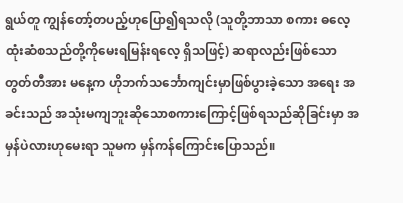ရွယ်တူ ကျွန်တော့်တပည့်ဟုပြော၍ရသလို (သူတို့ဘာသာ စကား ဓလေ့ထုံးဆံစသည်တို့ကိုမေးရမြန်းရလေ့ ရှိသဖြင့်) ဆရာလည်းဖြစ်သော တွတ်တီအား မနေ့က ဟိုဘက်သင်္ဘောကျင်းမှာဖြစ်ပွားခဲ့သော အရေး အခင်းသည် အသုံးမကျဘူးဆိုသောစကားကြောင့်ဖြစ်ရသည်ဆိုခြင်းမှာ အမှန်ပဲလားဟုမေးရာ သူမက မှန်ကန်ကြောင်းပြောသည်။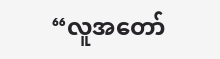“လူအတော်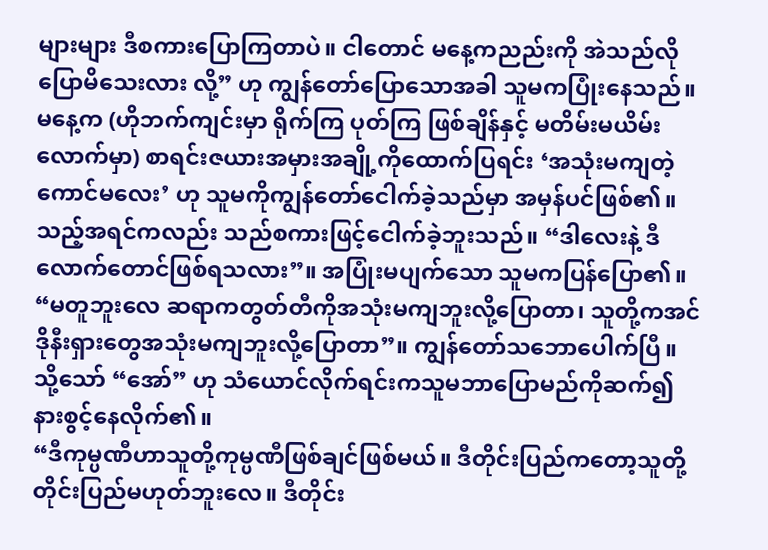များများ ဒီစကားပြောကြတာပဲ။ ငါတောင် မနေ့ကညည်းကို အဲသည်လိုပြောမိသေးလား လို့” ဟု ကျွန်တော်ပြောသောအခါ သူမကပြုံးနေသည်။ မနေ့က (ဟိုဘက်ကျင်းမှာ ရိုက်ကြ ပုတ်ကြ ဖြစ်ချိန်နှင့် မတိမ်းမယိမ်းလောက်မှာ) စာရင်းဇယားအမှားအချို့ကိုထောက်ပြရင်း ‘အသုံးမကျတဲ့ ကောင်မလေး’ ဟု သူမကိုကျွန်တော်ငေါက်ခဲ့သည်မှာ အမှန်ပင်ဖြစ်၏။ သည့်အရင်ကလည်း သည်စကားဖြင့်ငေါက်ခဲ့ဘူးသည်။ “ဒါလေးနဲ့ ဒီလောက်တောင်ဖြစ်ရသလား”။ အပြုံးမပျက်သော သူမကပြန်ပြော၏။ “မတူဘူးလေ ဆရာကတွတ်တီကိုအသုံးမကျဘူးလို့ပြောတာ၊ သူတို့ကအင်ဒိုနီးရှားတွေအသုံးမကျဘူးလို့ပြောတာ”။ ကျွန်တော်သဘောပေါက်ပြီ။ သို့သော် “အော်” ဟု သံယောင်လိုက်ရင်းကသူမဘာပြောမည်ကိုဆက်၍နားစွင့်နေလိုက်၏။
“ဒီကုမ္ပဏီဟာသူတို့ကုမ္ပဏီဖြစ်ချင်ဖြစ်မယ်။ ဒီတိုင်းပြည်ကတော့သူတို့တိုင်းပြည်မဟုတ်ဘူးလေ။ ဒီတိုင်း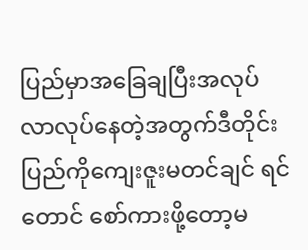ပြည်မှာအခြေချပြီးအလုပ်လာလုပ်နေတဲ့အတွက်ဒီတိုင်းပြည်ကိုကျေးဇူးမတင်ချင် ရင်တောင် စော်ကားဖို့တော့မ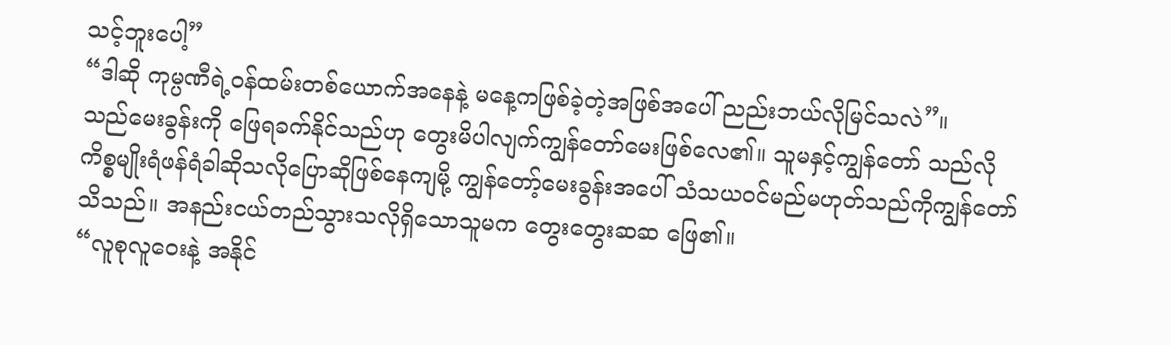သင့်ဘူးပေါ့”
“ဒါဆို ကုမ္ပဏီရဲ့ဝန်ထမ်းတစ်ယောက်အနေနဲ့ မနေ့ကဖြစ်ခဲ့တဲ့အဖြစ်အပေါ် ညည်းဘယ်လိုမြင်သလဲ”။
သည်မေးခွန်းကို ဖြေရခက်နိုင်သည်ဟု တွေးမိပါလျက်ကျွန်တော်မေးဖြစ်လေ၏။ သူမနှင့်ကျွန်တော် သည်လိုကိစ္စမျိုးရံဖန်ရံခါဆိုသလိုပြောဆိုဖြစ်နေကျမို့ ကျွန်တော့်မေးခွန်းအပေါ် သံသယဝင်မည်မဟုတ်သည်ကိုကျွန်တော်သိသည်။ အနည်းငယ်တည်သွားသလိုရှိသောသူမက တွေးတွေးဆဆ ဖြေ၏။
“လူစုလူဝေးနဲ့ အနိုင်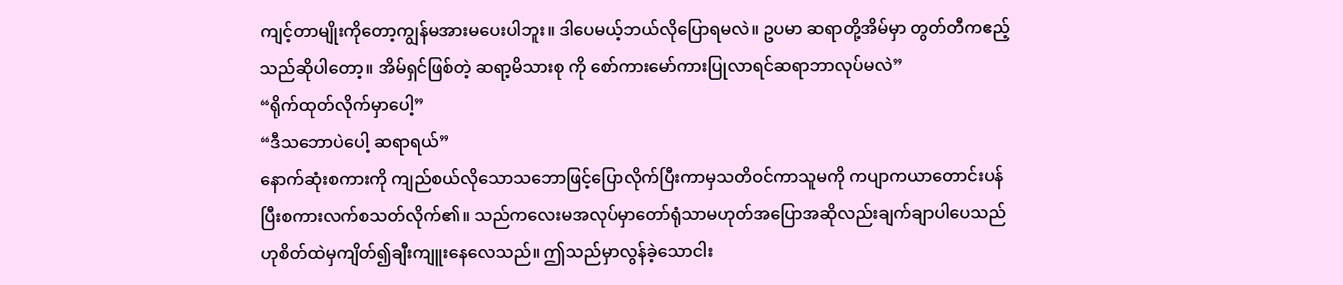ကျင့်တာမျိုးကိုတော့ကျွန်မအားမပေးပါဘူး။ ဒါပေမယ့်ဘယ်လိုပြောရမလဲ။ ဥပမာ ဆရာတို့အိမ်မှာ တွတ်တီကဧည့်သည်ဆိုပါတော့။ အိမ်ရှင်ဖြစ်တဲ့ ဆရာ့မိသားစု ကို စော်ကားမော်ကားပြုလာရင်ဆရာဘာလုပ်မလဲ”
“ရိုက်ထုတ်လိုက်မှာပေါ့”
“ဒီသဘောပဲပေါ့ ဆရာရယ်”
နောက်ဆုံးစကားကို ကျည်စယ်လိုသောသဘောဖြင့်ပြောလိုက်ပြီးကာမှသတိဝင်ကာသူမကို ကပျာကယာတောင်းပန်ပြီးစကားလက်စသတ်လိုက်၏။ သည်ကလေးမအလုပ်မှာတော်ရုံသာမဟုတ်အပြောအဆိုလည်းချက်ချာပါပေသည်ဟုစိတ်ထဲမှကျိတ်၍ချီးကျူးနေလေသည်။ ဤသည်မှာလွန်ခဲ့သောငါး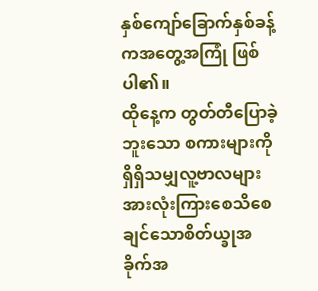နှစ်ကျော်ခြောက်နှစ်ခန့်ကအတွေ့အကြုံ ဖြစ်ပါ၏။
ထိုနေ့က တွတ်တီပြောခဲ့ဘူးသော စကားများကို ရှိရှိသမျှလူ့ဗာလများအားလုံးကြားစေသိစေချင်သောစိတ်ယ္ခုအခိုက်အ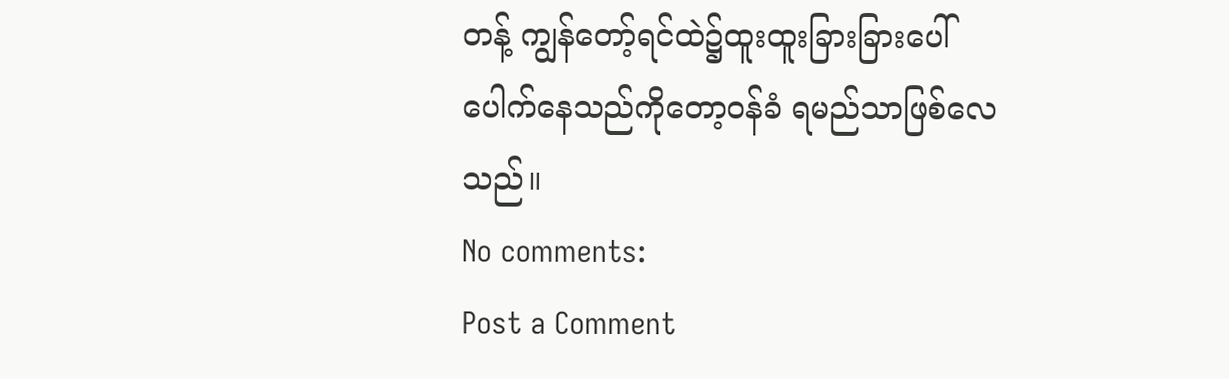တန့် ကျွန်တော့်ရင်ထဲ၌ထူးထူးခြားခြားပေါ်ပေါက်နေသည်ကိုတော့ဝန်ခံ ရမည်သာဖြစ်လေသည်။
No comments:
Post a Comment